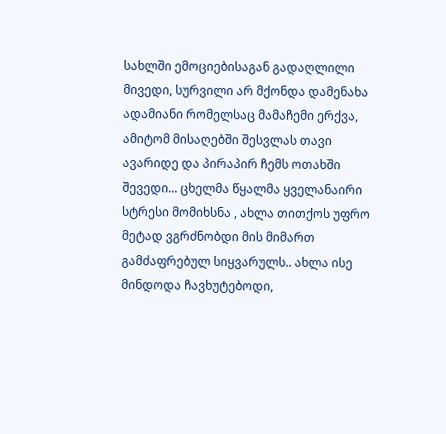სახლში ემოციებისაგან გადაღლილი მივედი, სურვილი არ მქონდა დამენახა ადამიანი რომელსაც მამაჩემი ერქვა, ამიტომ მისაღებში შესვლას თავი ავარიდე და პირაპირ ჩემს ოთახში შევედი... ცხელმა წყალმა ყველანაირი სტრესი მომიხსნა , ახლა თითქოს უფრო მეტად ვგრძნობდი მის მიმართ გამძაფრებულ სიყვარულს.. ახლა ისე მინდოდა ჩავხუტებოდი,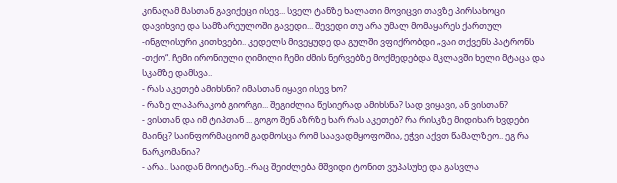კინაღამ მასთან გავიქეცი ისევ... სველ ტანზე ხალათი მოვიცვი თავზე პირსახოცი დავიხვიე და სამზარეულოში გავედი... შევედი თუ არა უმალ მომაყარეს ქართულ -ინგლისური კითხვები.. კედელს მივეყუდე და გულში ვფიქრობდი „ვაი თქვენს პატრონს -თქო“. ჩემი ირონიული ღიმილი ჩემი ძმის ნერვებზე მოქმედებდა მკლავში ხელი მტაცა და სკამზე დამსვა..
- რას აკეთებ ამიხსნი? იმასთან იყავი ისევ ხო?
- რაზე ლაპარაკობ გიორგი... შეგიძლია წესიერად ამიხსნა? სად ვიყავი, ან ვისთან?
- ვისთან და იმ ტიპთან ... გოგო შენ აზრზე ხარ რას აკეთებ? რა რისკზე მიდიხარ ხვდები მაინც? საინფორმაციომ გადმოსცა რომ საავადმყოფოშია, ეჭვი აქვთ წამალზეო.. ეგ რა ნარკომანია?
- არა.. საიდან მოიტანე..-რაც შეიძლება მშვიდი ტონით ვუპასუხე და გასვლა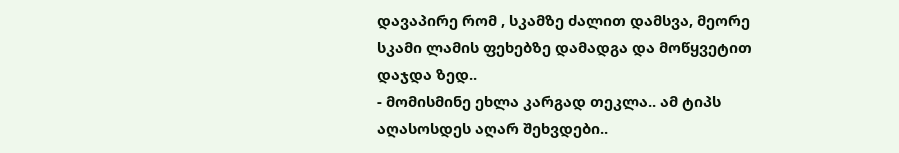დავაპირე რომ , სკამზე ძალით დამსვა, მეორე სკამი ლამის ფეხებზე დამადგა და მოწყვეტით დაჯდა ზედ..
- მომისმინე ეხლა კარგად თეკლა.. ამ ტიპს აღასოსდეს აღარ შეხვდები..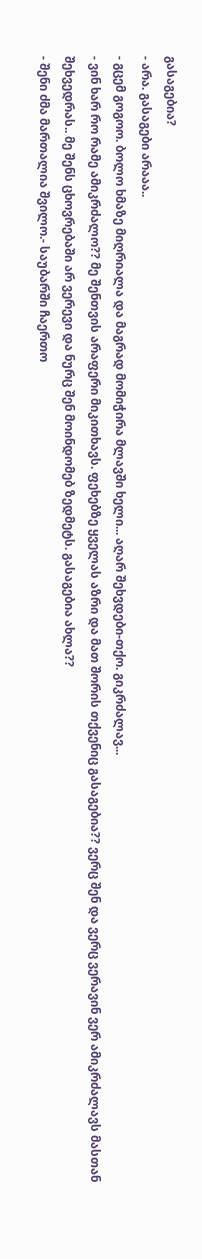გასაგებია?
- არა. გასაგები არააა..
- გცემ გოგოო. ბოლო ხმაზე მიღრიალა და მაგრად მომიჭირა მლავში ხელი... აღარ შეხვდები-თქო. გიკრძალავ...
- ვინ ხარ რო რამე ამიკრძალო?? მე შენთვის არაფერი მიკითხავს. ფეხებზე ყველას აზრი და მათ შორის თქვენიც გასაგებია?? ვერც შენ და ვერც ვერავინ ვერ ამიკრძალავს მასთან შეხვედრას.. მე შენს ცხოვრებაში არ ვერევი და ნურც შენ მოინდომებ ზედმეტს. გასაგებია ახლა??
- შენი ძმა მართალია შვილო.- საუბარში ჩაერთო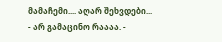მამაჩემი.... აღარ შეხვდები...
- არ გამაცინო რაააა. -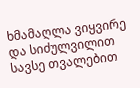ხმამაღლა ვიყვირე და სიძულვილით სავსე თვალებით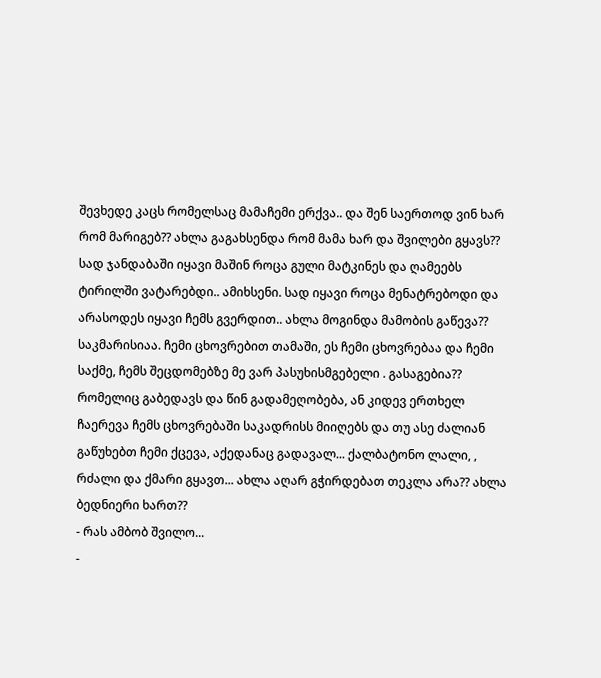შევხედე კაცს რომელსაც მამაჩემი ერქვა.. და შენ საერთოდ ვინ ხარ რომ მარიგებ?? ახლა გაგახსენდა რომ მამა ხარ და შვილები გყავს?? სად ჯანდაბაში იყავი მაშინ როცა გული მატკინეს და ღამეებს ტირილში ვატარებდი.. ამიხსენი. სად იყავი როცა მენატრებოდი და არასოდეს იყავი ჩემს გვერდით.. ახლა მოგინდა მამობის გაწევა?? საკმარისიაა. ჩემი ცხოვრებით თამაში, ეს ჩემი ცხოვრებაა და ჩემი საქმე, ჩემს შეცდომებზე მე ვარ პასუხისმგებელი . გასაგებია?? რომელიც გაბედავს და წინ გადამეღობება, ან კიდევ ერთხელ ჩაერევა ჩემს ცხოვრებაში საკადრისს მიიღებს და თუ ასე ძალიან გაწუხებთ ჩემი ქცევა, აქედანაც გადავალ... ქალბატონო ლალი, , რძალი და ქმარი გყავთ... ახლა აღარ გჭირდებათ თეკლა არა?? ახლა ბედნიერი ხართ??
- რას ამბობ შვილო...
-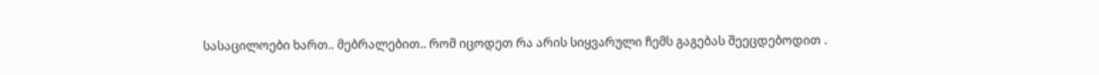სასაცილოები ხართ.. მებრალებით.. რომ იცოდეთ რა არის სიყვარული ჩემს გაგებას შეეცდებოდით .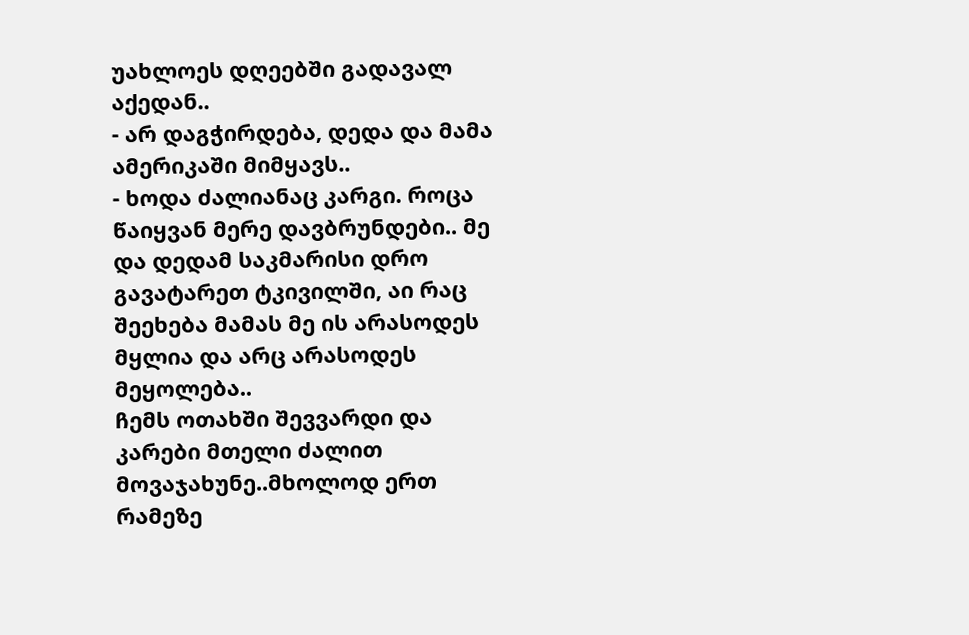უახლოეს დღეებში გადავალ აქედან..
- არ დაგჭირდება, დედა და მამა ამერიკაში მიმყავს..
- ხოდა ძალიანაც კარგი. როცა წაიყვან მერე დავბრუნდები.. მე და დედამ საკმარისი დრო გავატარეთ ტკივილში, აი რაც შეეხება მამას მე ის არასოდეს მყლია და არც არასოდეს მეყოლება..
ჩემს ოთახში შევვარდი და კარები მთელი ძალით მოვაჯახუნე..მხოლოდ ერთ რამეზე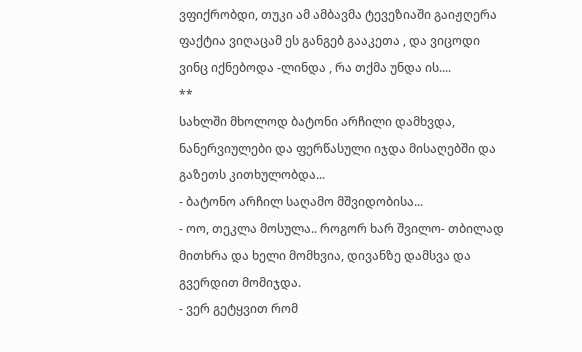ვფიქრობდი, თუკი ამ ამბავმა ტევეზიაში გაიჟღერა ფაქტია ვიღაცამ ეს განგებ გააკეთა , და ვიცოდი ვინც იქნებოდა -ლინდა , რა თქმა უნდა ის....
**
სახლში მხოლოდ ბატონი არჩილი დამხვდა, ნანერვიულები და ფერწასული იჯდა მისაღებში და გაზეთს კითხულობდა...
- ბატონო არჩილ საღამო მშვიდობისა...
- ოო, თეკლა მოსულა.. როგორ ხარ შვილო- თბილად მითხრა და ხელი მომხვია, დივანზე დამსვა და გვერდით მომიჯდა.
- ვერ გეტყვით რომ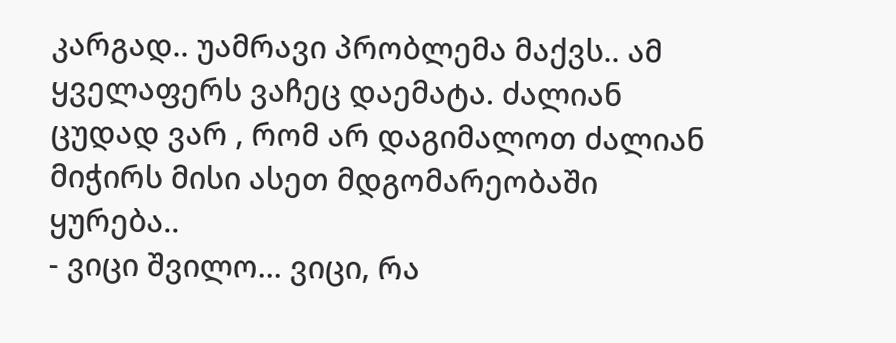კარგად.. უამრავი პრობლემა მაქვს.. ამ ყველაფერს ვაჩეც დაემატა. ძალიან ცუდად ვარ , რომ არ დაგიმალოთ ძალიან მიჭირს მისი ასეთ მდგომარეობაში ყურება..
- ვიცი შვილო... ვიცი, რა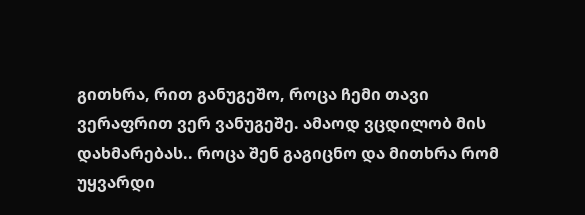გითხრა, რით განუგეშო, როცა ჩემი თავი ვერაფრით ვერ ვანუგეშე. ამაოდ ვცდილობ მის დახმარებას.. როცა შენ გაგიცნო და მითხრა რომ უყვარდი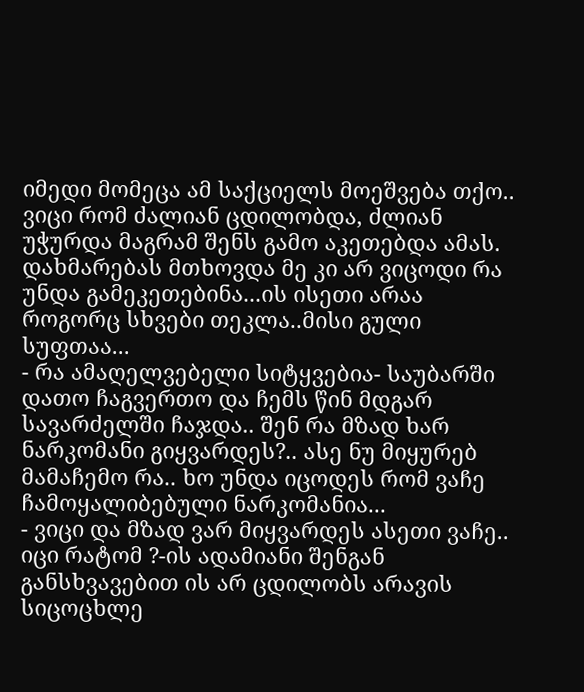იმედი მომეცა ამ საქციელს მოეშვება თქო.. ვიცი რომ ძალიან ცდილობდა, ძლიან უჭურდა მაგრამ შენს გამო აკეთებდა ამას. დახმარებას მთხოვდა მე კი არ ვიცოდი რა უნდა გამეკეთებინა...ის ისეთი არაა როგორც სხვები თეკლა..მისი გული სუფთაა...
- რა ამაღელვებელი სიტყვებია- საუბარში დათო ჩაგვერთო და ჩემს წინ მდგარ სავარძელში ჩაჯდა.. შენ რა მზად ხარ ნარკომანი გიყვარდეს?.. ასე ნუ მიყურებ მამაჩემო რა.. ხო უნდა იცოდეს რომ ვაჩე ჩამოყალიბებული ნარკომანია...
- ვიცი და მზად ვარ მიყვარდეს ასეთი ვაჩე.. იცი რატომ ?-ის ადამიანი შენგან განსხვავებით ის არ ცდილობს არავის სიცოცხლე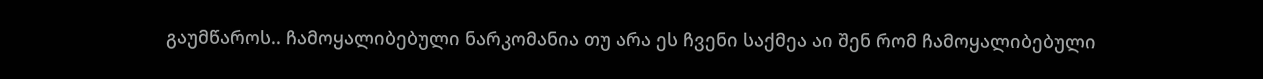გაუმწაროს.. ჩამოყალიბებული ნარკომანია თუ არა ეს ჩვენი საქმეა აი შენ რომ ჩამოყალიბებული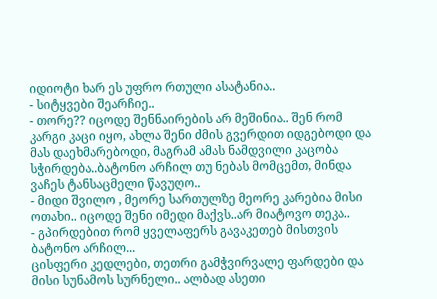იდიოტი ხარ ეს უფრო რთული ასატანია..
- სიტყვები შეარჩიე..
- თორე?? იცოდე შენნაირების არ მეშინია.. შენ რომ კარგი კაცი იყო, ახლა შენი ძმის გვერდით იდგებოდი და მას დაეხმარებოდი, მაგრამ ამას ნამდვილი კაცობა სჭირდება..ბატონო არჩილ თუ ნებას მომცემთ, მინდა ვაჩეს ტანსაცმელი წავუღო..
- მიდი შვილო , მეორე სართულზე მეორე კარებია მისი ოთახი.. იცოდე შენი იმედი მაქვს..არ მიატოვო თეკა..
- გპირდებით რომ ყველაფერს გავაკეთებ მისთვის ბატონო არჩილ...
ცისფერი კედლები, თეთრი გამჭვირვალე ფარდები და მისი სუნამოს სურნელი.. ალბად ასეთი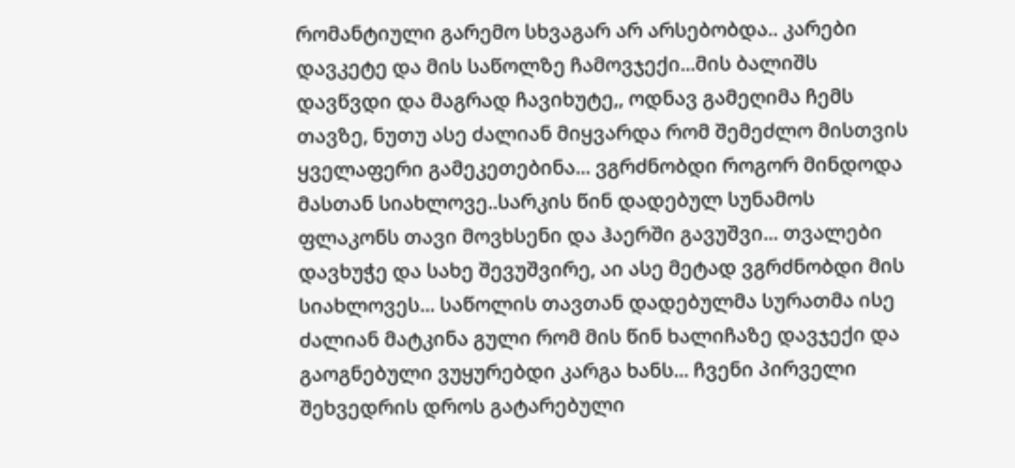რომანტიული გარემო სხვაგარ არ არსებობდა.. კარები დავკეტე და მის საწოლზე ჩამოვჯექი...მის ბალიშს დავწვდი და მაგრად ჩავიხუტე,, ოდნავ გამეღიმა ჩემს თავზე, ნუთუ ასე ძალიან მიყვარდა რომ შემეძლო მისთვის ყველაფერი გამეკეთებინა... ვგრძნობდი როგორ მინდოდა მასთან სიახლოვე..სარკის წინ დადებულ სუნამოს ფლაკონს თავი მოვხსენი და ჰაერში გავუშვი... თვალები დავხუჭე და სახე შევუშვირე, აი ასე მეტად ვგრძნობდი მის სიახლოვეს... საწოლის თავთან დადებულმა სურათმა ისე ძალიან მატკინა გული რომ მის წინ ხალიჩაზე დავჯექი და გაოგნებული ვუყურებდი კარგა ხანს... ჩვენი პირველი შეხვედრის დროს გატარებული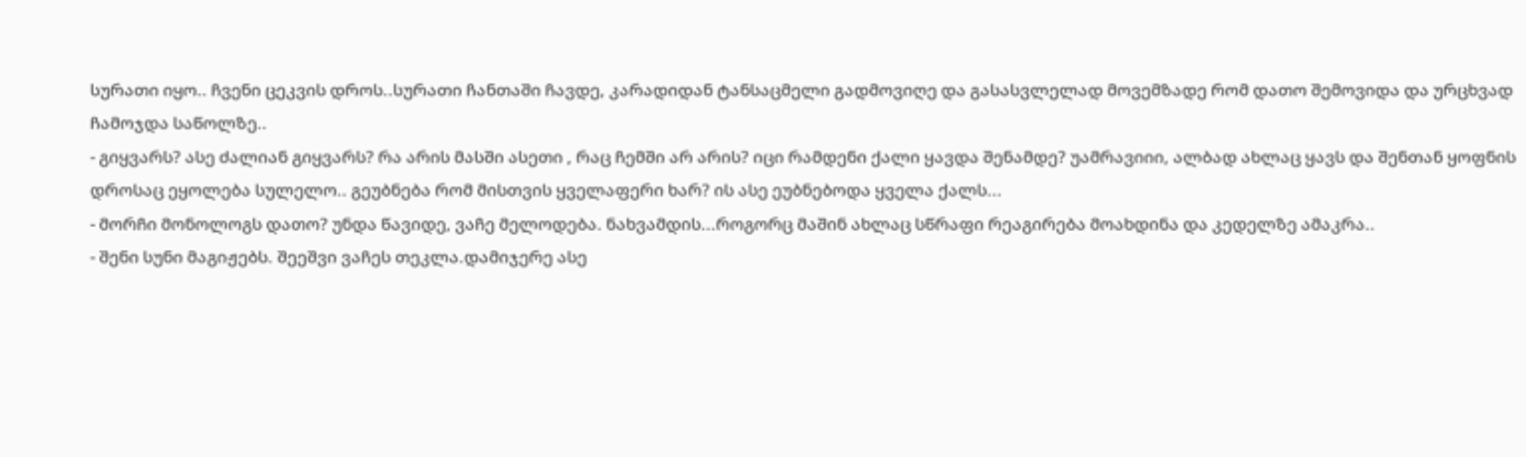სურათი იყო.. ჩვენი ცეკვის დროს..სურათი ჩანთაში ჩავდე, კარადიდან ტანსაცმელი გადმოვიღე და გასასვლელად მოვემზადე რომ დათო შემოვიდა და ურცხვად ჩამოჯდა საწოლზე..
- გიყვარს? ასე ძალიან გიყვარს? რა არის მასში ასეთი , რაც ჩემში არ არის? იცი რამდენი ქალი ყავდა შენამდე? უამრავიიი, ალბად ახლაც ყავს და შენთან ყოფნის დროსაც ეყოლება სულელო.. გეუბნება რომ მისთვის ყველაფერი ხარ? ის ასე ეუბნებოდა ყველა ქალს...
- მორჩი მონოლოგს დათო? უნდა წავიდე, ვაჩე მელოდება. ნახვამდის...როგორც მაშინ ახლაც სწრაფი რეაგირება მოახდინა და კედელზე ამაკრა..
- შენი სუნი მაგიჟებს. შეეშვი ვაჩეს თეკლა.დამიჯერე ასე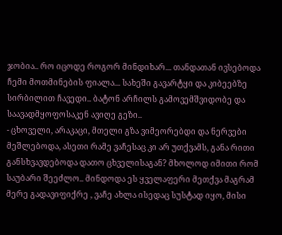ჯობია.. რო იცოდე როგორ მინდიხარ... თანდათან ივსებოდა ჩემი მოთმინების ფიალა... სახეში გავარტყი და კიბეებზე სირბილით ჩავედი.. ბატონ არჩილს გამოვემშვიდობე და საავადმყოფოსაკენ ავიღე გეზი..
- ცხოველი, არაკაცი, მთელი გზა ვიმეორებდი და ნერვები მეშლებოდა, ასეთი რამე ვაჩესაც კი არ უთქვამს, განა რითი განსხვავდებოდა დათო ცხველისაგან? მხოლოდ იმითი რომ საუბარი შეეძლო.. მინდოდა ეს ყველაფერი მეთქვა მაგრამ მერე გადავიფიქრე , ვაჩე ახლა ისედაც სუსტად იყო, მისი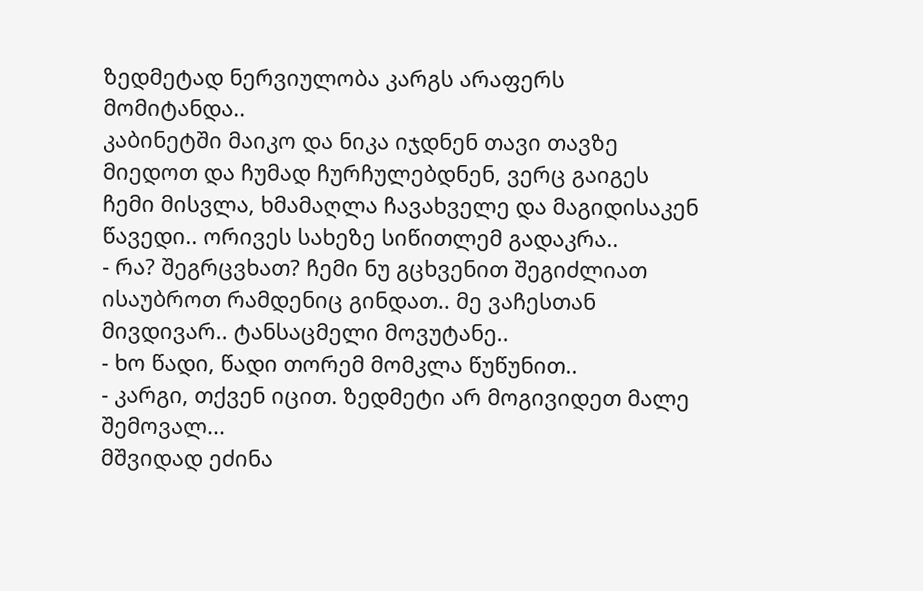ზედმეტად ნერვიულობა კარგს არაფერს მომიტანდა..
კაბინეტში მაიკო და ნიკა იჯდნენ თავი თავზე მიედოთ და ჩუმად ჩურჩულებდნენ, ვერც გაიგეს ჩემი მისვლა, ხმამაღლა ჩავახველე და მაგიდისაკენ წავედი.. ორივეს სახეზე სიწითლემ გადაკრა..
- რა? შეგრცვხათ? ჩემი ნუ გცხვენით შეგიძლიათ ისაუბროთ რამდენიც გინდათ.. მე ვაჩესთან მივდივარ.. ტანსაცმელი მოვუტანე..
- ხო წადი, წადი თორემ მომკლა წუწუნით..
- კარგი, თქვენ იცით. ზედმეტი არ მოგივიდეთ მალე შემოვალ...
მშვიდად ეძინა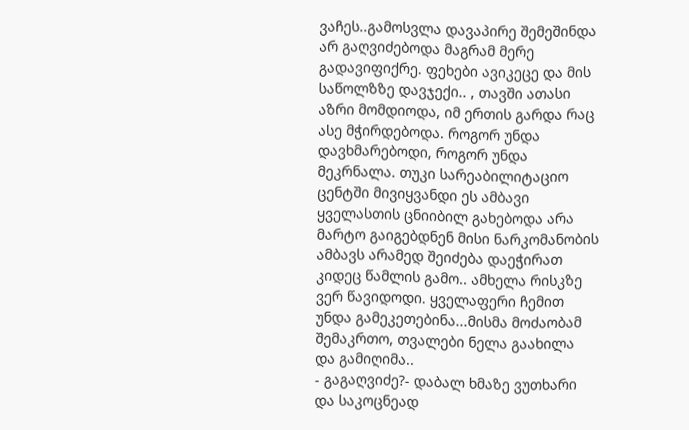ვაჩეს..გამოსვლა დავაპირე შემეშინდა არ გაღვიძებოდა მაგრამ მერე გადავიფიქრე. ფეხები ავიკეცე და მის საწოლზზე დავჯექი.. , თავში ათასი აზრი მომდიოდა, იმ ერთის გარდა რაც ასე მჭირდებოდა. როგორ უნდა დავხმარებოდი, როგორ უნდა მეკრნალა. თუკი სარეაბილიტაციო ცენტში მივიყვანდი ეს ამბავი ყველასთის ცნიიბილ გახებოდა არა მარტო გაიგებდნენ მისი ნარკომანობის ამბავს არამედ შეიძება დაეჭირათ კიდეც წამლის გამო.. ამხელა რისკზე ვერ წავიდოდი. ყველაფერი ჩემით უნდა გამეკეთებინა...მისმა მოძაობამ შემაკრთო, თვალები ნელა გაახილა და გამიღიმა..
- გაგაღვიძე?- დაბალ ხმაზე ვუთხარი და საკოცნეად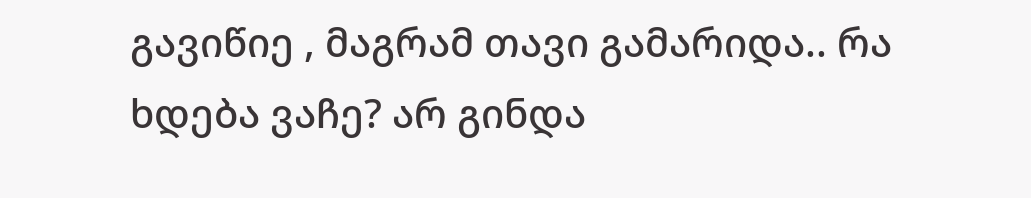გავიწიე , მაგრამ თავი გამარიდა.. რა ხდება ვაჩე? არ გინდა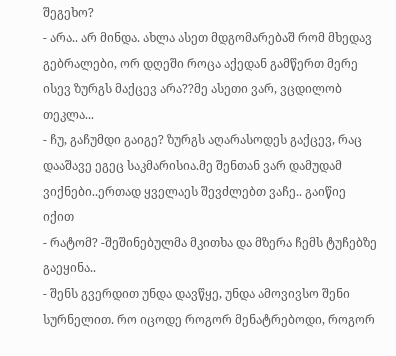შეგეხო?
- არა.. არ მინდა. ახლა ასეთ მდგომარებაშ რომ მხედავ გებრალები, ორ დღეში როცა აქედან გამწერთ მერე ისევ ზურგს მაქცევ არა??მე ასეთი ვარ, ვცდილობ თეკლა...
- ჩუ, გაჩუმდი გაიგე? ზურგს აღარასოდეს გაქცევ, რაც დააშავე ეგეც საკმარისია.მე შენთან ვარ დამუდამ ვიქნები..ერთად ყველაეს შევძლებთ ვაჩე.. გაიწიე იქით
- რატომ? -შეშინებულმა მკითხა და მზერა ჩემს ტუჩებზე გაეყინა..
- შენს გვერდით უნდა დავწყე, უნდა ამოვივსო შენი სურნელით. რო იცოდე როგორ მენატრებოდი, როგორ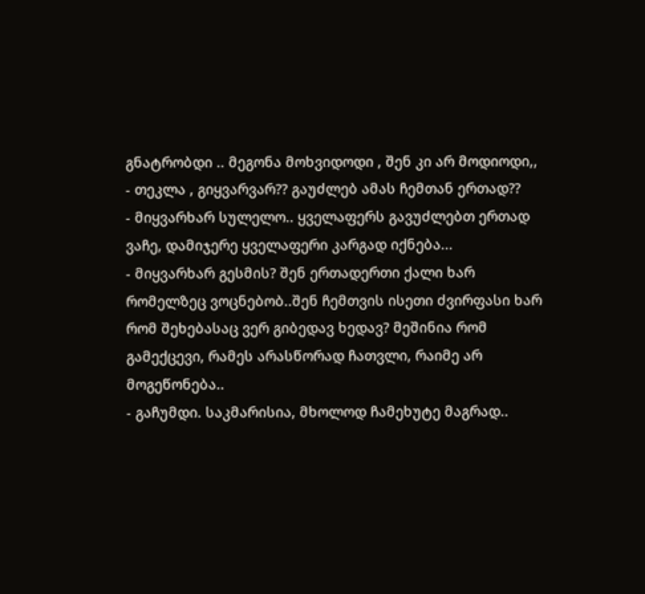გნატრობდი .. მეგონა მოხვიდოდი , შენ კი არ მოდიოდი,,
- თეკლა , გიყვარვარ?? გაუძლებ ამას ჩემთან ერთად??
- მიყვარხარ სულელო.. ყველაფერს გავუძლებთ ერთად ვაჩე, დამიჯერე ყველაფერი კარგად იქნება...
- მიყვარხარ გესმის? შენ ერთადერთი ქალი ხარ რომელზეც ვოცნებობ..შენ ჩემთვის ისეთი ძვირფასი ხარ რომ შეხებასაც ვერ გიბედავ ხედავ? მეშინია რომ გამექცევი, რამეს არასწორად ჩათვლი, რაიმე არ მოგეწონება..
- გაჩუმდი. საკმარისია, მხოლოდ ჩამეხუტე მაგრად..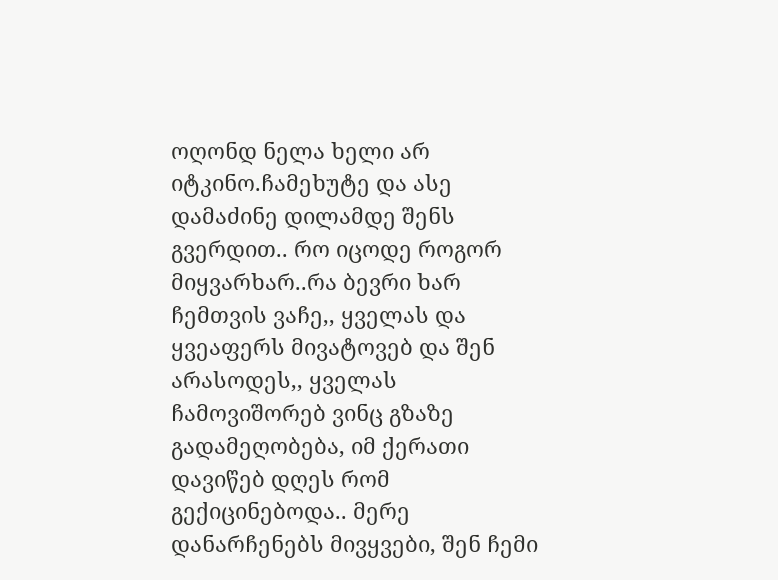ოღონდ ნელა ხელი არ იტკინო.ჩამეხუტე და ასე დამაძინე დილამდე შენს გვერდით.. რო იცოდე როგორ მიყვარხარ..რა ბევრი ხარ ჩემთვის ვაჩე,, ყველას და ყვეაფერს მივატოვებ და შენ არასოდეს,, ყველას ჩამოვიშორებ ვინც გზაზე გადამეღობება, იმ ქერათი დავიწებ დღეს რომ გექიცინებოდა.. მერე დანარჩენებს მივყვები, შენ ჩემი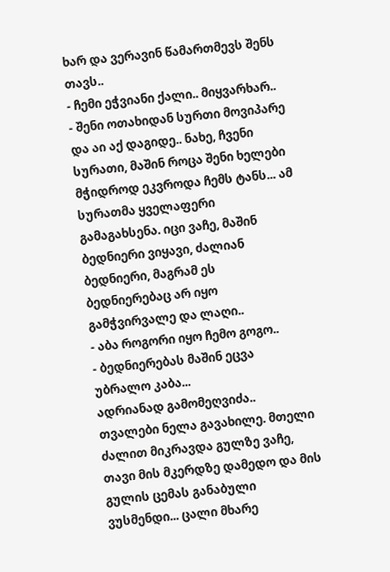ხარ და ვერავინ წამართმევს შენს თავს..
- ჩემი ეჭვიანი ქალი.. მიყვარხარ..
- შენი ოთახიდან სურთი მოვიპარე და აი აქ დაგიდე.. ნახე, ჩვენი სურათი, მაშინ როცა შენი ხელები მჭიდროდ ეკვროდა ჩემს ტანს... ამ სურათმა ყველაფერი გამაგახსენა. იცი ვაჩე, მაშინ ბედნიერი ვიყავი, ძალიან ბედნიერი, მაგრამ ეს ბედნიერებაც არ იყო გამჭვირვალე და ლაღი..
- აბა როგორი იყო ჩემო გოგო..
- ბედნიერებას მაშინ ეცვა უბრალო კაბა...
ადრიანად გამომეღვიძა.. თვალები ნელა გავახილე. მთელი ძალით მიკრავდა გულზე ვაჩე, თავი მის მკერდზე დამედო და მის გულის ცემას განაბული ვუსმენდი... ცალი მხარე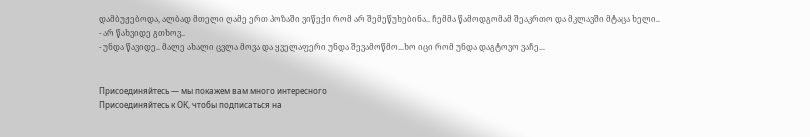დამბუჟებოდა, ალბად მთელი ღამე ერთ პოზაში ვიწექი რომ არ შემეწუხებინა.. ჩემმა წამოდგომამ შეაკრთო და მკლავში მტაცა ხელი..
- არ წახვიდე გთხოვ..
- უნდა წავიდე.. მალე ახალი ცვლა მოვა და ყველაფერი უნდა შევამოწმო...ხო იცი რომ უნდა დაგტოვო ვაჩე...


Присоединяйтесь — мы покажем вам много интересного
Присоединяйтесь к ОК, чтобы подписаться на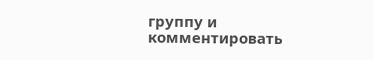группу и комментировать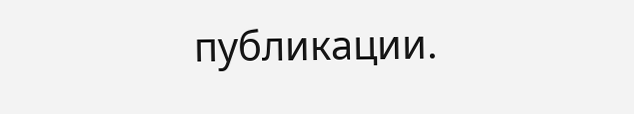публикации.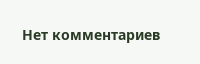Нет комментариев